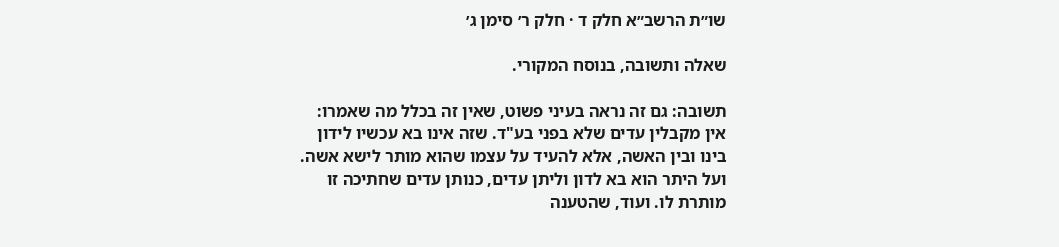שו״ת הרשב״א חלק ד · חלק ר׳ סימן ג׳

שאלה ותשובה, בנוסח המקורי.

תשובה: גם זה נראה בעיני פשוט, שאין זה בכלל מה שאמרו: אין מקבלין עדים שלא בפני בע"ד. שזה אינו בא עכשיו לידון בינו ובין האשה, אלא להעיד על עצמו שהוא מותר לישא אשה. ועל היתר הוא בא לדון וליתן עדים, כנותן עדים שחתיכה זו מותרת לו. ועוד, שהטענה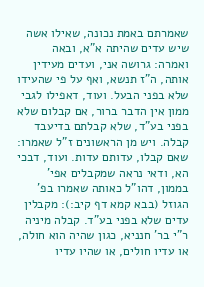שאמרתם באמת נכונה, שאילו אשה שיש עדים שהיתה א"א, ובאה ואמרה: גרושה אני, ועדים מעידין אותה, ה"ז תנשא, ואף על פי שהעידו שלא בפני הבעל. ועוד, דאפילו לגבי ממון אין הדבר ברור, אם קבלום שלא בפני בע"ד, שלא קבלתם בדיעבד קבלה. ויש מן הראשונים ז"ל שאמרו: שאם קבלו, עדותם עדות. ועוד, דבכי הא, ודאי נראה שמקבלים אפי' בממון, דהו"ל כאותה שאמרו בפ' הגוזל (בבא קמא דף קיב:): מקבלין עדים שלא בפני בע"ד. קבלה מיניה ר"י בר' חנניא, כגון שהיה הוא חולה, או עדיו חולים, או שהיו עדיו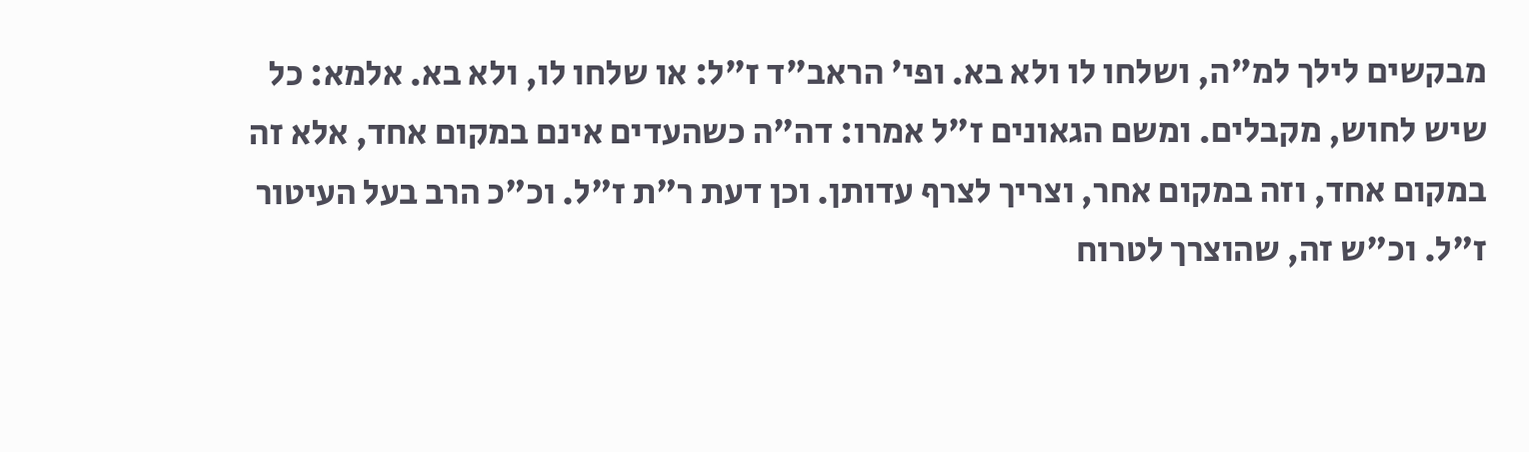מבקשים לילך למ"ה, ושלחו לו ולא בא. ופי' הראב"ד ז"ל: או שלחו לו, ולא בא. אלמא: כל שיש לחוש, מקבלים. ומשם הגאונים ז"ל אמרו: דה"ה כשהעדים אינם במקום אחד, אלא זה במקום אחד, וזה במקום אחר, וצריך לצרף עדותן. וכן דעת ר"ת ז"ל. וכ"כ הרב בעל העיטור ז"ל. וכ"ש זה, שהוצרך לטרוח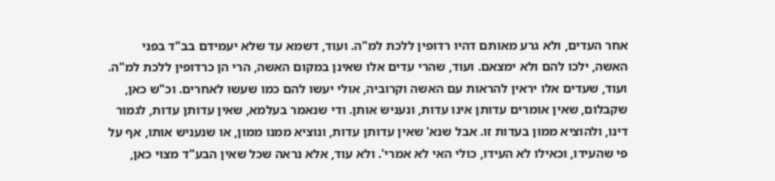אחר העדים, ולא גרע מאותם דהיו רדופין ללכת למ"ה. ועוד, דשמא עד שלא יעמידם בב"ד בפני האשה, ילכו להם ולא ימצאם. ועוד, שהרי עדים אלו שאינן במקום האשה, הרי הן כרדופין ללכת למ"ה. ועוד, שעדים אלו יראין להראות עם האשה וקרוביה, אולי יעשו להם כמו שעשו לאחרים. וכ"ש כאן, שקבלום, שאין אומרים עדותן אינו עדות, ונעניש אותן. ודי שנאמר בעלמא, שאין עדותן עדות, לגמור דינו, ולהוציא ממון בעדות זו. אבל שנא' שאין עדותן עדות, ונוציא ממנו ממון, או שנעניש אותו, אף על פי שהעידו, וכאילו לא העידו, כולי האי לא אמרי'. ולא עוד, אלא נראה שכל שאין הבע"ד מצוי כאן,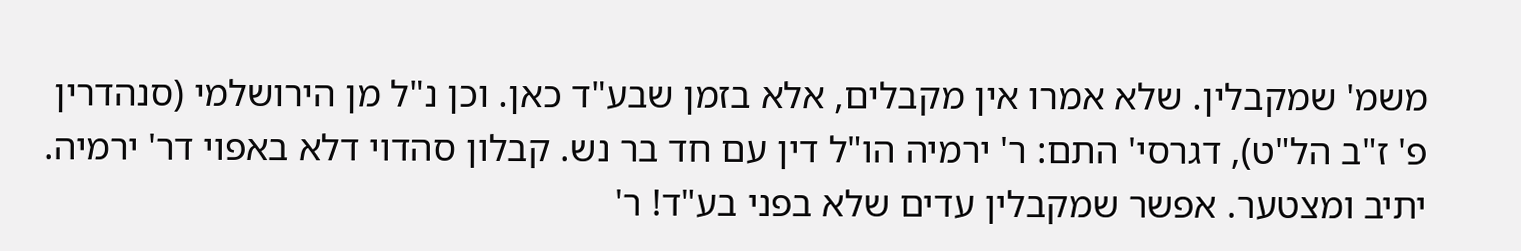משמ' שמקבלין. שלא אמרו אין מקבלים, אלא בזמן שבע"ד כאן. וכן נ"ל מן הירושלמי (סנהדרין פ' ז"ב הל"ט), דגרסי' התם: ר' ירמיה הו"ל דין עם חד בר נש. קבלון סהדוי דלא באפוי דר' ירמיה. יתיב ומצטער. אפשר שמקבלין עדים שלא בפני בע"ד! ר'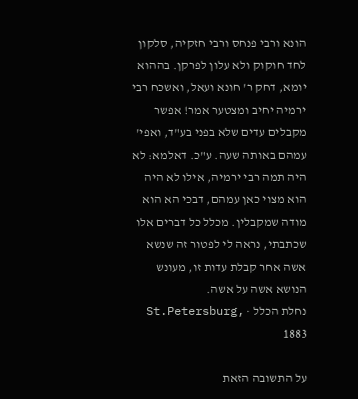הונא ורבי פנחס ורבי חזקיה, סלקון לחד חוקוק ולא עלון לפרקן. בההוא יומא, דחק ר' חונא ועאל, ואשכח רבי ירמיה יחיב ומצטער אמר! אפשר מקבלים עדים שלא בפני בע"ד, ואפי' עמהם באותה שעה. ע"כ. דאלמא: לא היה תמה רבי ירמיה, אילו לא היה הוא מצוי כאן עמהם, דבכי הא הוא מודה שמקבלין. מכלל כל דברים אלו שכתבתי, נראה לי לפטור זה שנשא אשה אחר קבלת עדות זו, מעונש הנושא אשה על אשה.
נחלת הכלל · St.Petersburg, 1883

על התשובה הזאת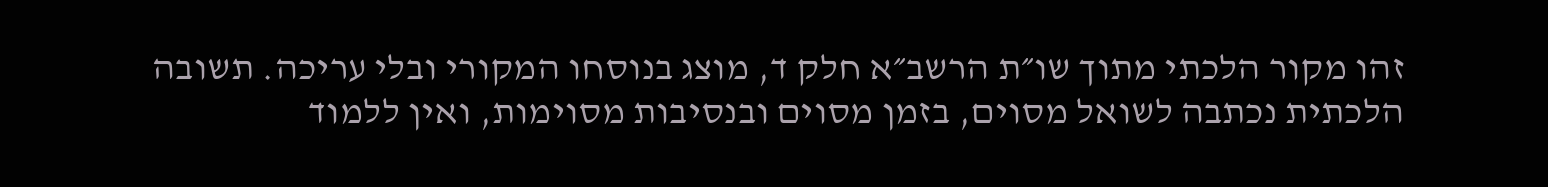זהו מקור הלכתי מתוך שו״ת הרשב״א חלק ד, מוצג בנוסחו המקורי ובלי עריכה. תשובה הלכתית נכתבה לשואל מסוים, בזמן מסוים ובנסיבות מסוימות, ואין ללמוד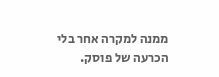ממנה למקרה אחר בלי הכרעה של פוסק.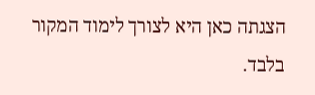הצגתה כאן היא לצורך לימוד המקור בלבד.